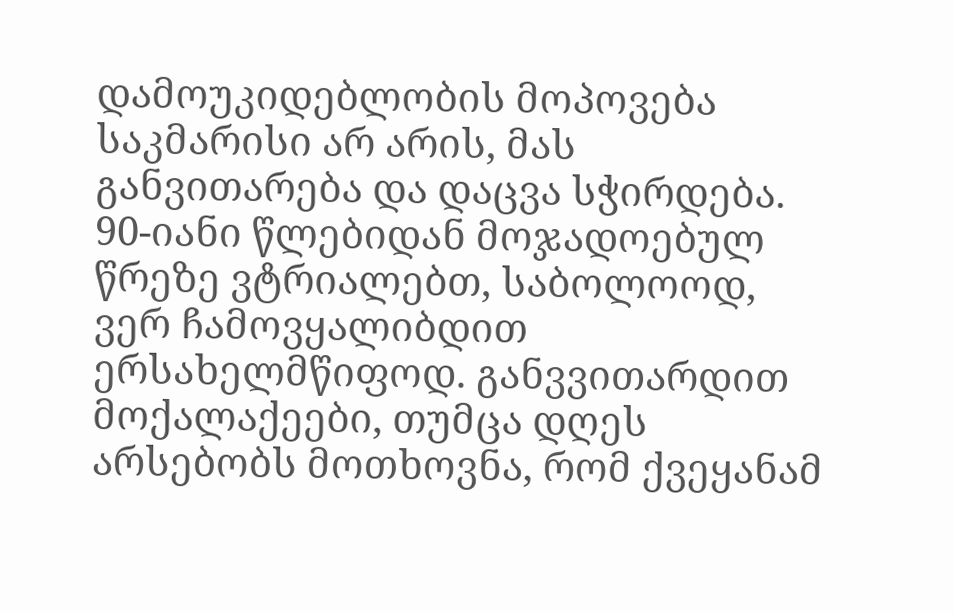დამოუკიდებლობის მოპოვება საკმარისი არ არის, მას განვითარება და დაცვა სჭირდება. 90-იანი წლებიდან მოჯადოებულ წრეზე ვტრიალებთ, საბოლოოდ, ვერ ჩამოვყალიბდით ერსახელმწიფოდ. განვვითარდით მოქალაქეები, თუმცა დღეს არსებობს მოთხოვნა, რომ ქვეყანამ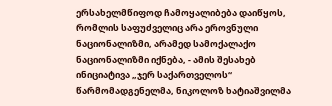ერსახელმწიფოდ ჩამოყალიბება დაიწყოს, რომლის საფუძველიც არა ეროვნული ნაციონალიზმი, არამედ სამოქალაქო ნაციონალიზმი იქნება, - ამის შესახებ ინიციატივა „ჯერ საქართველოს“ წარმომადგენელმა, ნიკოლოზ ხატიაშვილმა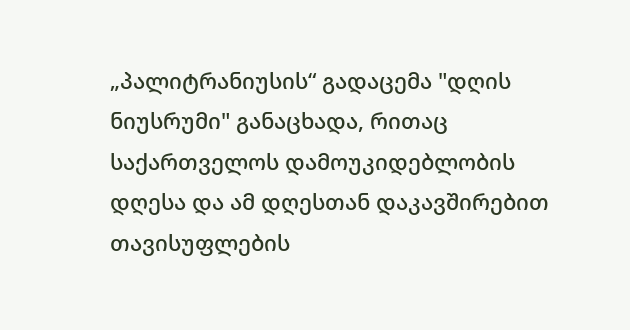„პალიტრანიუსის“ გადაცემა "დღის ნიუსრუმი" განაცხადა, რითაც საქართველოს დამოუკიდებლობის დღესა და ამ დღესთან დაკავშირებით თავისუფლების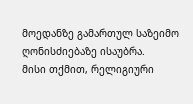მოედანზე გამართულ საზეიმო ღონისძიებაზე ისაუბრა.
მისი თქმით, რელიგიური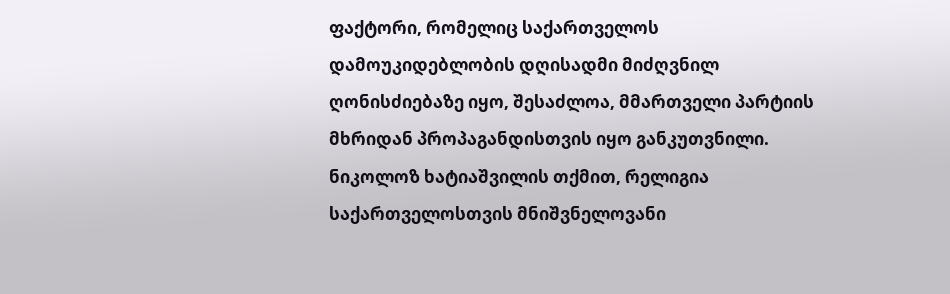ფაქტორი, რომელიც საქართველოს დამოუკიდებლობის დღისადმი მიძღვნილ ღონისძიებაზე იყო, შესაძლოა, მმართველი პარტიის მხრიდან პროპაგანდისთვის იყო განკუთვნილი. ნიკოლოზ ხატიაშვილის თქმით, რელიგია საქართველოსთვის მნიშვნელოვანი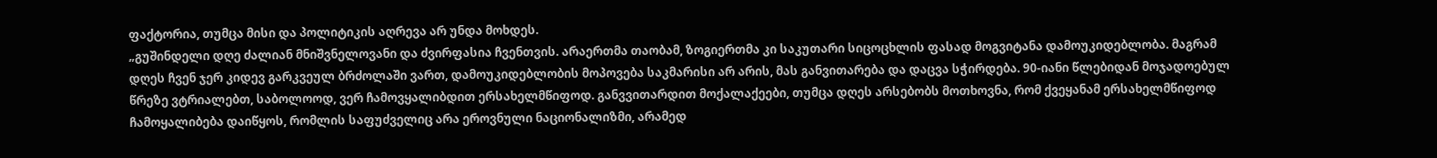ფაქტორია, თუმცა მისი და პოლიტიკის აღრევა არ უნდა მოხდეს.
„გუშინდელი დღე ძალიან მნიშვნელოვანი და ძვირფასია ჩვენთვის. არაერთმა თაობამ, ზოგიერთმა კი საკუთარი სიცოცხლის ფასად მოგვიტანა დამოუკიდებლობა. მაგრამ დღეს ჩვენ ჯერ კიდევ გარკვეულ ბრძოლაში ვართ, დამოუკიდებლობის მოპოვება საკმარისი არ არის, მას განვითარება და დაცვა სჭირდება. 90-იანი წლებიდან მოჯადოებულ წრეზე ვტრიალებთ, საბოლოოდ, ვერ ჩამოვყალიბდით ერსახელმწიფოდ. განვვითარდით მოქალაქეები, თუმცა დღეს არსებობს მოთხოვნა, რომ ქვეყანამ ერსახელმწიფოდ ჩამოყალიბება დაიწყოს, რომლის საფუძველიც არა ეროვნული ნაციონალიზმი, არამედ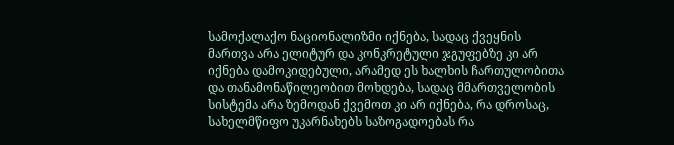სამოქალაქო ნაციონალიზმი იქნება, სადაც ქვეყნის მართვა არა ელიტურ და კონკრეტული ჯგუფებზე კი არ იქნება დამოკიდებული, არამედ ეს ხალხის ჩართულობითა და თანამონაწილეობით მოხდება, სადაც მმართველობის სისტემა არა ზემოდან ქვემოთ კი არ იქნება, რა დროსაც, სახელმწიფო უკარნახებს საზოგადოებას რა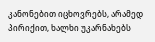კანონებით იცხოვრებს, არამედ პირიქით, ხალხი უკარნახებს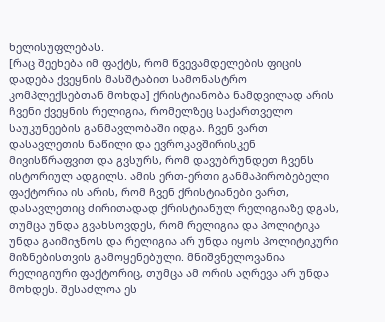ხელისუფლებას.
[რაც შეეხება იმ ფაქტს, რომ წვევამდელების ფიცის დადება ქვეყნის მასშტაბით სამონასტრო კომპლექსებთან მოხდა] ქრისტიანობა ნამდვილად არის ჩვენი ქვეყნის რელიგია, რომელზეც საქართველო საუკუნეების განმავლობაში იდგა. ჩვენ ვართ დასავლეთის ნაწილი და ევროკავშირისკენ მივისწრაფვით და გვსურს, რომ დავუბრუნდეთ ჩვენს ისტორიულ ადგილს. ამის ერთ-ერთი განმაპირობებელი ფაქტორია ის არის, რომ ჩვენ ქრისტიანები ვართ, დასავლეთიც ძირითადად ქრისტიანულ რელიგიაზე დგას, თუმცა უნდა გვახსოვდეს, რომ რელიგია და პოლიტიკა უნდა გაიმიჯნოს და რელიგია არ უნდა იყოს პოლიტიკური მიზნებისთვის გამოყენებული. მნიშვნელოვანია რელიგიური ფაქტორიც, თუმცა ამ ორის აღრევა არ უნდა მოხდეს. შესაძლოა ეს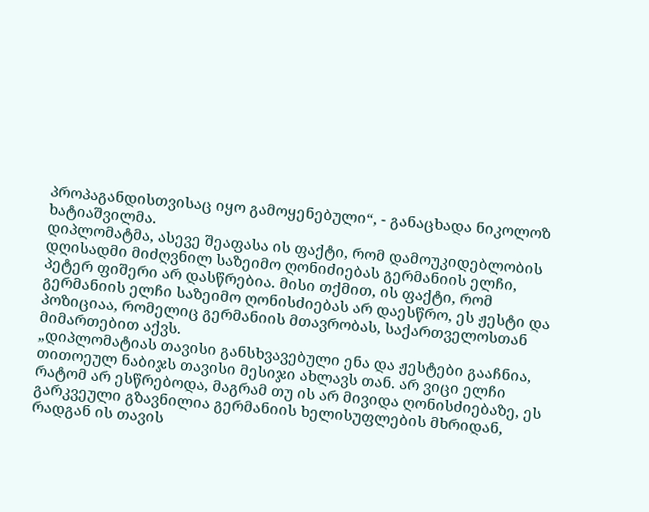პროპაგანდისთვისაც იყო გამოყენებული“, - განაცხადა ნიკოლოზ ხატიაშვილმა.
დიპლომატმა, ასევე შეაფასა ის ფაქტი, რომ დამოუკიდებლობის დღისადმი მიძღვნილ საზეიმო ღონიძიებას გერმანიის ელჩი, პეტერ ფიშერი არ დასწრებია. მისი თქმით, ის ფაქტი, რომ გერმანიის ელჩი საზეიმო ღონისძიებას არ დაესწრო, ეს ჟესტი და პოზიციაა, რომელიც გერმანიის მთავრობას, საქართველოსთან მიმართებით აქვს.
„დიპლომატიას თავისი განსხვავებული ენა და ჟესტები გააჩნია, თითოეულ ნაბიჯს თავისი მესიჯი ახლავს თან. არ ვიცი ელჩი რატომ არ ესწრებოდა, მაგრამ თუ ის არ მივიდა ღონისძიებაზე, ეს გარკვეული გზავნილია გერმანიის ხელისუფლების მხრიდან, რადგან ის თავის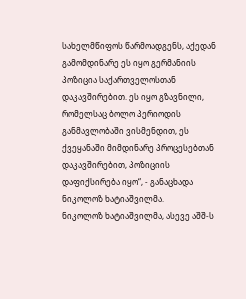სახელმწიფოს წარმოადგენს, აქედან გამომდინარე ეს იყო გერმანიის პოზიცია საქართველოსთან დაკავშირებით. ეს იყო გზავნილი, რომელსაც ბოლო პერიოდის განმავლობაში ვისმენდით, ეს ქვეყანაში მიმდინარე პროცესებთან დაკავშირებით, პოზიციის დაფიქსირება იყო“, - განაცხადა ნიკოლოზ ხატიაშვილმა.
ნიკოლოზ ხატიაშვილმა, ასევე აშშ-ს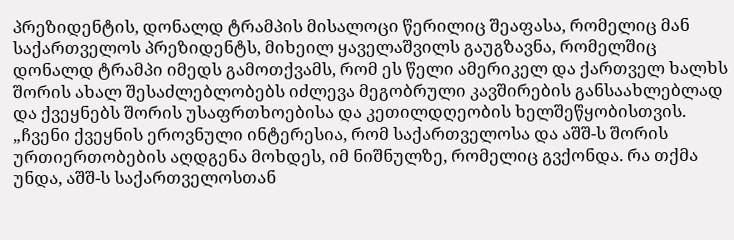პრეზიდენტის, დონალდ ტრამპის მისალოცი წერილიც შეაფასა, რომელიც მან საქართველოს პრეზიდენტს, მიხეილ ყაველაშვილს გაუგზავნა, რომელშიც დონალდ ტრამპი იმედს გამოთქვამს, რომ ეს წელი ამერიკელ და ქართველ ხალხს შორის ახალ შესაძლებლობებს იძლევა მეგობრული კავშირების განსაახლებლად და ქვეყნებს შორის უსაფრთხოებისა და კეთილდღეობის ხელშეწყობისთვის.
„ჩვენი ქვეყნის ეროვნული ინტერესია, რომ საქართველოსა და აშშ-ს შორის ურთიერთობების აღდგენა მოხდეს, იმ ნიშნულზე, რომელიც გვქონდა. რა თქმა უნდა, აშშ-ს საქართველოსთან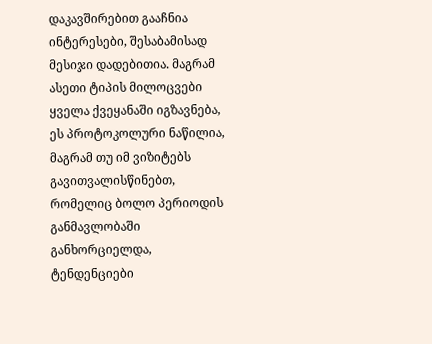დაკავშირებით გააჩნია ინტერესები, შესაბამისად მესიჯი დადებითია. მაგრამ ასეთი ტიპის მილოცვები ყველა ქვეყანაში იგზავნება, ეს პროტოკოლური ნაწილია, მაგრამ თუ იმ ვიზიტებს გავითვალისწინებთ, რომელიც ბოლო პერიოდის განმავლობაში განხორციელდა, ტენდენციები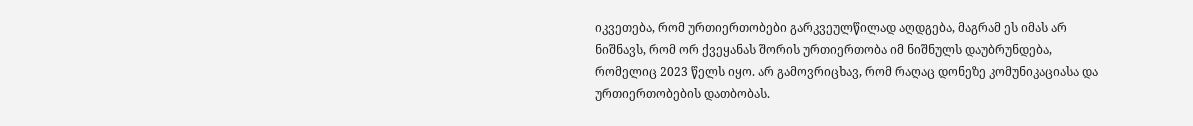იკვეთება, რომ ურთიერთობები გარკვეულწილად აღდგება, მაგრამ ეს იმას არ ნიშნავს, რომ ორ ქვეყანას შორის ურთიერთობა იმ ნიშნულს დაუბრუნდება, რომელიც 2023 წელს იყო. არ გამოვრიცხავ, რომ რაღაც დონეზე კომუნიკაციასა და ურთიერთობების დათბობას.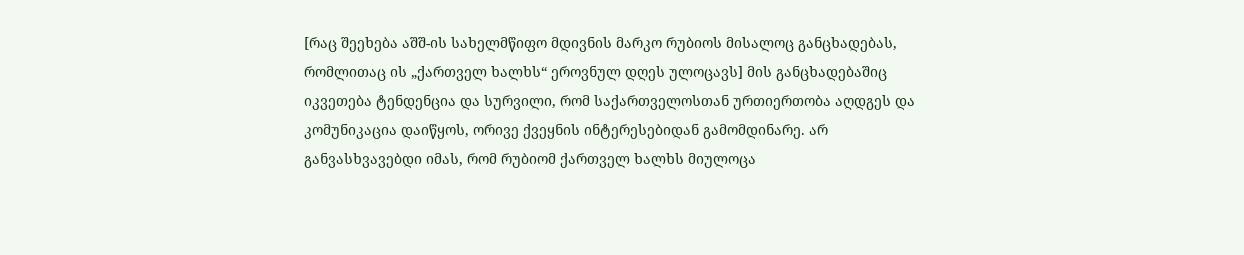[რაც შეეხება აშშ-ის სახელმწიფო მდივნის მარკო რუბიოს მისალოც განცხადებას, რომლითაც ის „ქართველ ხალხს“ ეროვნულ დღეს ულოცავს] მის განცხადებაშიც იკვეთება ტენდენცია და სურვილი, რომ საქართველოსთან ურთიერთობა აღდგეს და კომუნიკაცია დაიწყოს, ორივე ქვეყნის ინტერესებიდან გამომდინარე. არ განვასხვავებდი იმას, რომ რუბიომ ქართველ ხალხს მიულოცა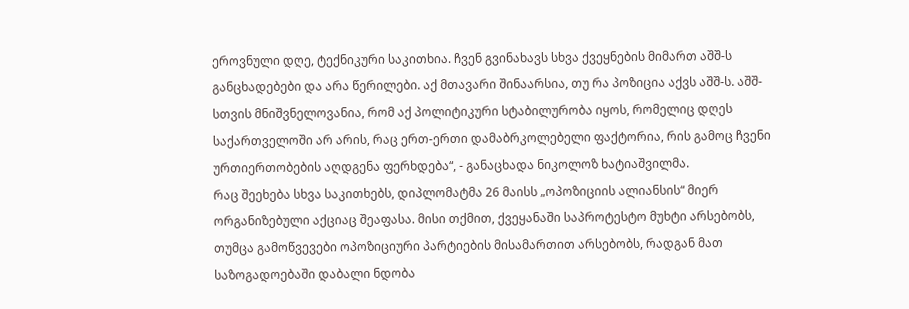ეროვნული დღე, ტექნიკური საკითხია. ჩვენ გვინახავს სხვა ქვეყნების მიმართ აშშ-ს განცხადებები და არა წერილები. აქ მთავარი შინაარსია, თუ რა პოზიცია აქვს აშშ-ს. აშშ-სთვის მნიშვნელოვანია, რომ აქ პოლიტიკური სტაბილურობა იყოს, რომელიც დღეს საქართველოში არ არის, რაც ერთ-ერთი დამაბრკოლებელი ფაქტორია, რის გამოც ჩვენი ურთიერთობების აღდგენა ფერხდება“, - განაცხადა ნიკოლოზ ხატიაშვილმა.
რაც შეეხება სხვა საკითხებს, დიპლომატმა 26 მაისს „ოპოზიციის ალიანსის“ მიერ ორგანიზებული აქციაც შეაფასა. მისი თქმით, ქვეყანაში საპროტესტო მუხტი არსებობს, თუმცა გამოწვევები ოპოზიციური პარტიების მისამართით არსებობს, რადგან მათ საზოგადოებაში დაბალი ნდობა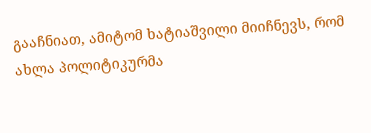გააჩნიათ, ამიტომ ხატიაშვილი მიიჩნევს, რომ ახლა პოლიტიკურმა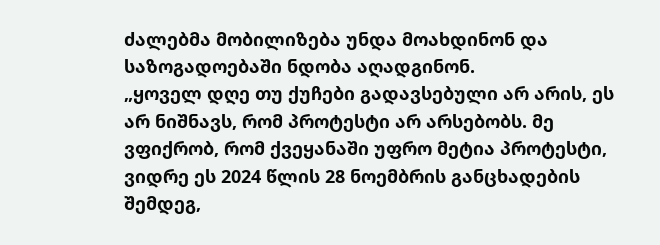ძალებმა მობილიზება უნდა მოახდინონ და საზოგადოებაში ნდობა აღადგინონ.
„ყოველ დღე თუ ქუჩები გადავსებული არ არის, ეს არ ნიშნავს, რომ პროტესტი არ არსებობს. მე ვფიქრობ, რომ ქვეყანაში უფრო მეტია პროტესტი, ვიდრე ეს 2024 წლის 28 ნოემბრის განცხადების შემდეგ,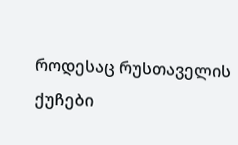როდესაც რუსთაველის ქუჩები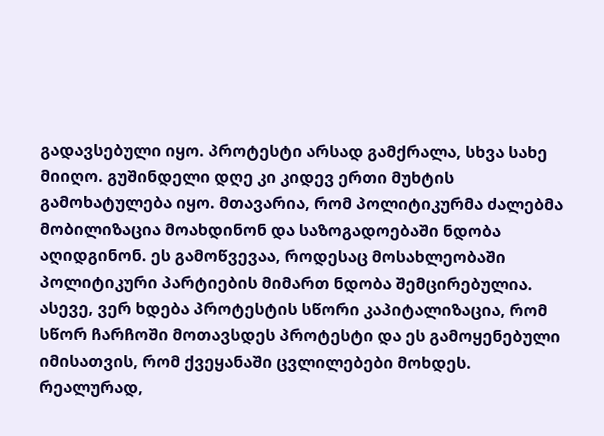გადავსებული იყო. პროტესტი არსად გამქრალა, სხვა სახე მიიღო. გუშინდელი დღე კი კიდევ ერთი მუხტის გამოხატულება იყო. მთავარია, რომ პოლიტიკურმა ძალებმა მობილიზაცია მოახდინონ და საზოგადოებაში ნდობა აღიდგინონ. ეს გამოწვევაა, როდესაც მოსახლეობაში პოლიტიკური პარტიების მიმართ ნდობა შემცირებულია. ასევე, ვერ ხდება პროტესტის სწორი კაპიტალიზაცია, რომ სწორ ჩარჩოში მოთავსდეს პროტესტი და ეს გამოყენებული იმისათვის, რომ ქვეყანაში ცვლილებები მოხდეს. რეალურად,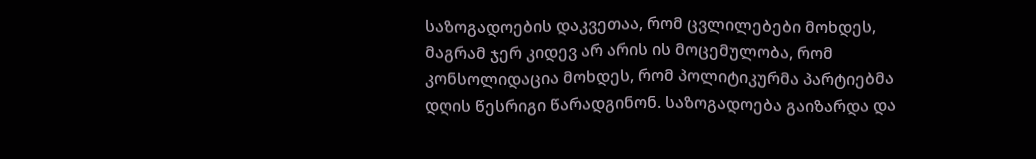საზოგადოების დაკვეთაა, რომ ცვლილებები მოხდეს, მაგრამ ჯერ კიდევ არ არის ის მოცემულობა, რომ კონსოლიდაცია მოხდეს, რომ პოლიტიკურმა პარტიებმა დღის წესრიგი წარადგინონ. საზოგადოება გაიზარდა და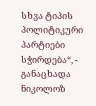სხვა ტიპის პოლიტიკური პარტიები სჭირდება“, - განაცხადა ნიკოლოზ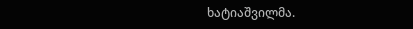ხატიაშვილმა.